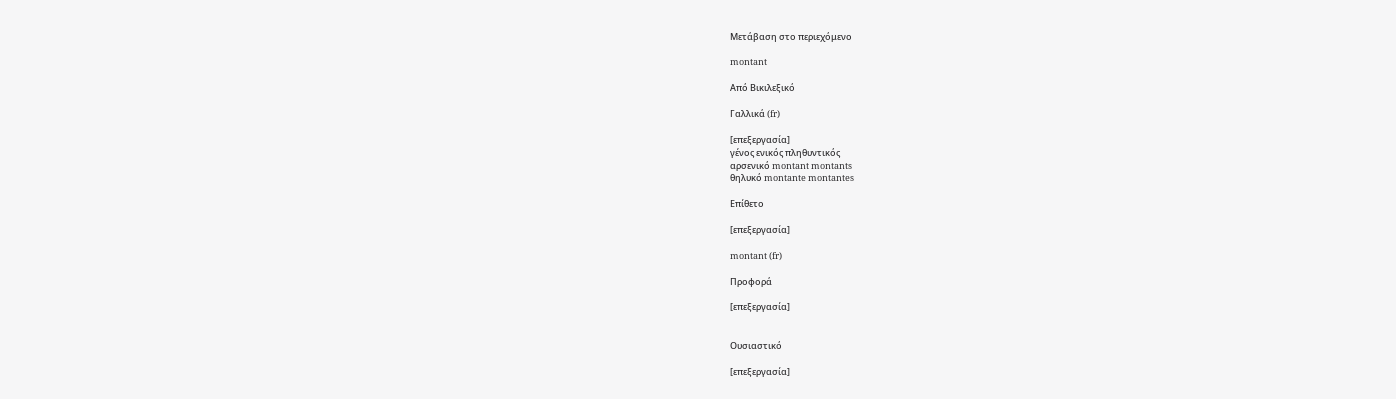Μετάβαση στο περιεχόμενο

montant

Από Βικιλεξικό

Γαλλικά (fr)

[επεξεργασία]
γένος ενικός πληθυντικός
αρσενικό montant montants
θηλυκό montante montantes

Επίθετο

[επεξεργασία]

montant (fr)

Προφορά

[επεξεργασία]


Ουσιαστικό

[επεξεργασία]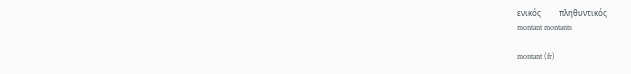ενικός         πληθυντικός
montant montants

montant (fr)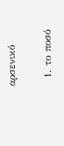αρσενικό

  1. το ποσό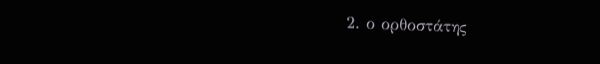2. ο ορθοστάτης